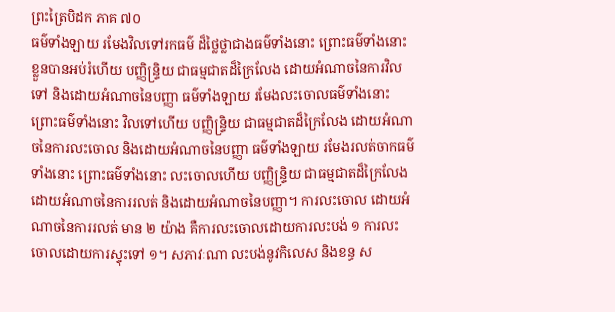ព្រះត្រៃបិដក ភាគ ៧០
ធម៌ទាំងឡាយ រមែងវិលទៅរកធម៌ ដ៏ថ្លៃថ្លាជាងធម៌ទាំងនោះ ព្រោះធម៌ទាំងនោះ ខ្លួនបានអប់រំហើយ បញ្ញិន្ទ្រិយ ជាធម្មជាតដ៏ក្រៃលែង ដោយអំណាចនៃការវិលទៅ និងដោយអំណាចនៃបញ្ញា ធម៌ទាំងឡាយ រមែងលះចោលធម៌ទាំងនោះ ព្រោះធម៌ទាំងនោះ វិលទៅហើយ បញ្ញិន្ទ្រិយ ជាធម្មជាតដ៏ក្រៃលែង ដោយអំណាចនៃការលះចោល និងដោយអំណាចនៃបញ្ញា ធម៌ទាំងឡាយ រមែងរលត់ចាកធម៌ទាំងនោះ ព្រោះធម៌ទាំងនោះ លះចោលហើយ បញ្ញិន្ទ្រិយ ជាធម្មជាតដ៏ក្រៃលែង ដោយអំណាចនៃការរលត់ និងដោយអំណាចនៃបញ្ញា។ ការលះចោល ដោយអំណាចនៃការរលត់ មាន ២ យ៉ាង គឺការលះចោលដោយការលះបង់ ១ ការលះចោលដោយការស្ទុះទៅ ១។ សភាវៈណា លះបង់នូវកិលេស និងខន្ធ ស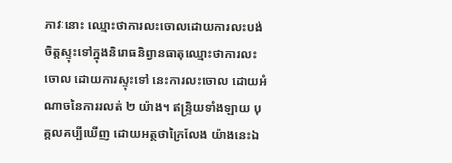ភាវៈនោះ ឈ្មោះថាការលះចោលដោយការលះបង់ ចិត្តស្ទុះទៅក្នុងនិរោធនិព្វានធាតុឈ្មោះថាការលះចោល ដោយការស្ទុះទៅ នេះការលះចោល ដោយអំណាចនៃការរលត់ ២ យ៉ាង។ ឥន្ទ្រិយទាំងឡាយ បុគ្គលគប្បីឃើញ ដោយអត្ថថាក្រៃលែង យ៉ាងនេះឯ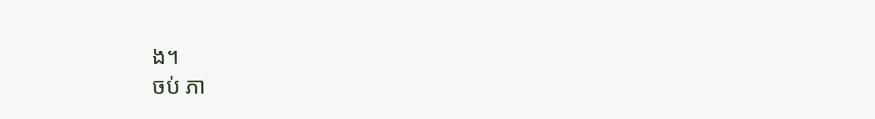ង។
ចប់ ភា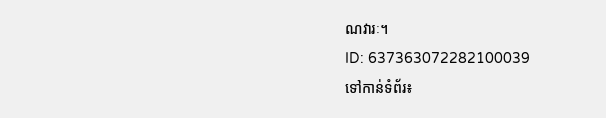ណវារៈ។
ID: 637363072282100039
ទៅកាន់ទំព័រ៖